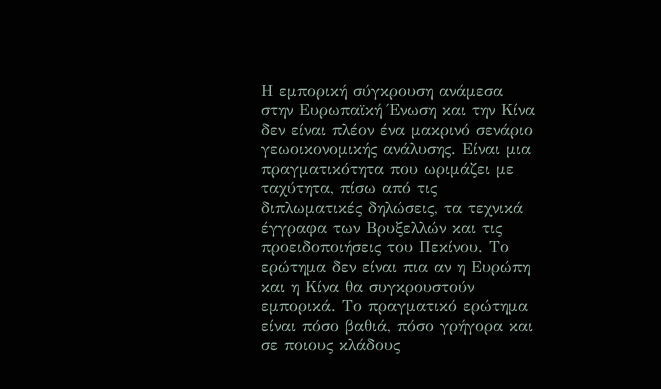Η εμπορική σύγκρουση ανάμεσα στην Ευρωπαϊκή Ένωση και την Κίνα δεν είναι πλέον ένα μακρινό σενάριο γεωοικονομικής ανάλυσης. Είναι μια πραγματικότητα που ωριμάζει με ταχύτητα, πίσω από τις διπλωματικές δηλώσεις, τα τεχνικά έγγραφα των Βρυξελλών και τις προειδοποιήσεις του Πεκίνου. Το ερώτημα δεν είναι πια αν η Ευρώπη και η Κίνα θα συγκρουστούν εμπορικά. Το πραγματικό ερώτημα είναι πόσο βαθιά, πόσο γρήγορα και σε ποιους κλάδους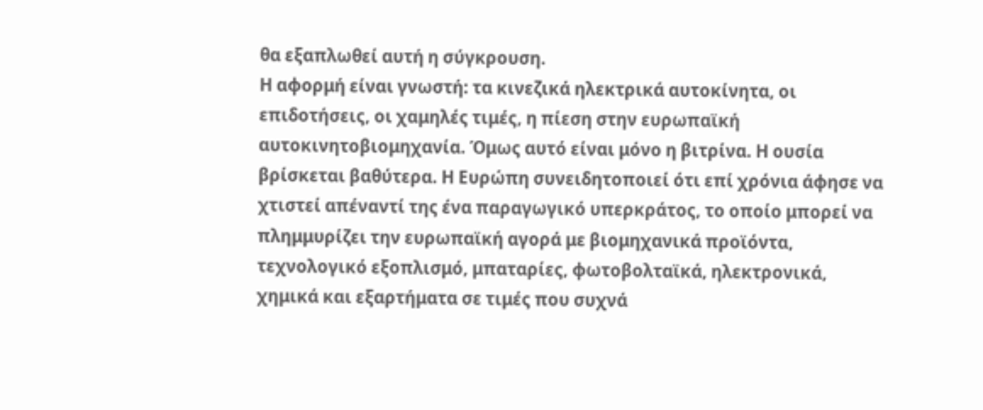θα εξαπλωθεί αυτή η σύγκρουση.
Η αφορμή είναι γνωστή: τα κινεζικά ηλεκτρικά αυτοκίνητα, οι επιδοτήσεις, οι χαμηλές τιμές, η πίεση στην ευρωπαϊκή αυτοκινητοβιομηχανία. Όμως αυτό είναι μόνο η βιτρίνα. Η ουσία βρίσκεται βαθύτερα. Η Ευρώπη συνειδητοποιεί ότι επί χρόνια άφησε να χτιστεί απέναντί της ένα παραγωγικό υπερκράτος, το οποίο μπορεί να πλημμυρίζει την ευρωπαϊκή αγορά με βιομηχανικά προϊόντα, τεχνολογικό εξοπλισμό, μπαταρίες, φωτοβολταϊκά, ηλεκτρονικά, χημικά και εξαρτήματα σε τιμές που συχνά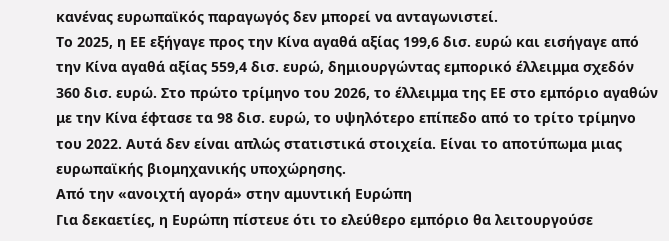κανένας ευρωπαϊκός παραγωγός δεν μπορεί να ανταγωνιστεί.
Το 2025, η ΕΕ εξήγαγε προς την Κίνα αγαθά αξίας 199,6 δισ. ευρώ και εισήγαγε από την Κίνα αγαθά αξίας 559,4 δισ. ευρώ, δημιουργώντας εμπορικό έλλειμμα σχεδόν 360 δισ. ευρώ. Στο πρώτο τρίμηνο του 2026, το έλλειμμα της ΕΕ στο εμπόριο αγαθών με την Κίνα έφτασε τα 98 δισ. ευρώ, το υψηλότερο επίπεδο από το τρίτο τρίμηνο του 2022. Αυτά δεν είναι απλώς στατιστικά στοιχεία. Είναι το αποτύπωμα μιας ευρωπαϊκής βιομηχανικής υποχώρησης.
Από την «ανοιχτή αγορά» στην αμυντική Ευρώπη
Για δεκαετίες, η Ευρώπη πίστευε ότι το ελεύθερο εμπόριο θα λειτουργούσε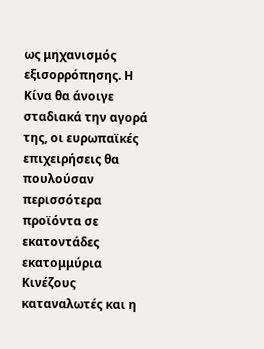ως μηχανισμός εξισορρόπησης. Η Κίνα θα άνοιγε σταδιακά την αγορά της, οι ευρωπαϊκές επιχειρήσεις θα πουλούσαν περισσότερα προϊόντα σε εκατοντάδες εκατομμύρια Κινέζους καταναλωτές και η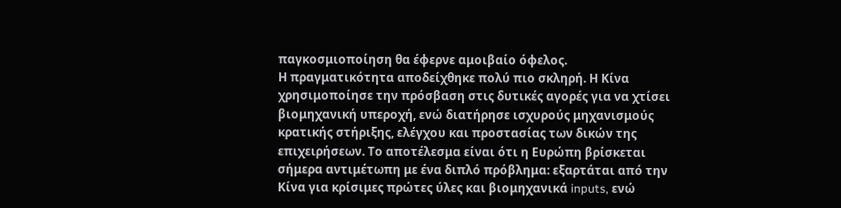παγκοσμιοποίηση θα έφερνε αμοιβαίο όφελος.
Η πραγματικότητα αποδείχθηκε πολύ πιο σκληρή. Η Κίνα χρησιμοποίησε την πρόσβαση στις δυτικές αγορές για να χτίσει βιομηχανική υπεροχή, ενώ διατήρησε ισχυρούς μηχανισμούς κρατικής στήριξης, ελέγχου και προστασίας των δικών της επιχειρήσεων. Το αποτέλεσμα είναι ότι η Ευρώπη βρίσκεται σήμερα αντιμέτωπη με ένα διπλό πρόβλημα: εξαρτάται από την Κίνα για κρίσιμες πρώτες ύλες και βιομηχανικά inputs, ενώ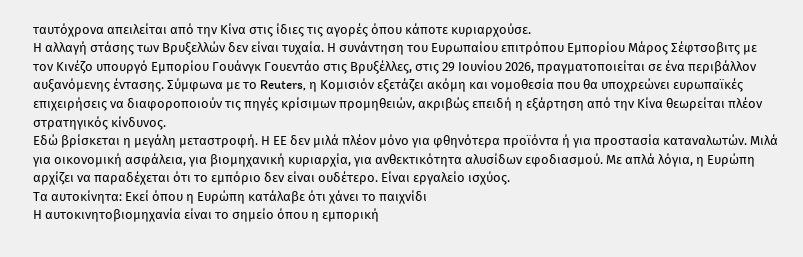ταυτόχρονα απειλείται από την Κίνα στις ίδιες τις αγορές όπου κάποτε κυριαρχούσε.
Η αλλαγή στάσης των Βρυξελλών δεν είναι τυχαία. Η συνάντηση του Ευρωπαίου επιτρόπου Εμπορίου Μάρος Σέφτσοβιτς με τον Κινέζο υπουργό Εμπορίου Γουάνγκ Γουεντάο στις Βρυξέλλες, στις 29 Ιουνίου 2026, πραγματοποιείται σε ένα περιβάλλον αυξανόμενης έντασης. Σύμφωνα με το Reuters, η Κομισιόν εξετάζει ακόμη και νομοθεσία που θα υποχρεώνει ευρωπαϊκές επιχειρήσεις να διαφοροποιούν τις πηγές κρίσιμων προμηθειών, ακριβώς επειδή η εξάρτηση από την Κίνα θεωρείται πλέον στρατηγικός κίνδυνος.
Εδώ βρίσκεται η μεγάλη μεταστροφή. Η ΕΕ δεν μιλά πλέον μόνο για φθηνότερα προϊόντα ή για προστασία καταναλωτών. Μιλά για οικονομική ασφάλεια, για βιομηχανική κυριαρχία, για ανθεκτικότητα αλυσίδων εφοδιασμού. Με απλά λόγια, η Ευρώπη αρχίζει να παραδέχεται ότι το εμπόριο δεν είναι ουδέτερο. Είναι εργαλείο ισχύος.
Τα αυτοκίνητα: Εκεί όπου η Ευρώπη κατάλαβε ότι χάνει το παιχνίδι
Η αυτοκινητοβιομηχανία είναι το σημείο όπου η εμπορική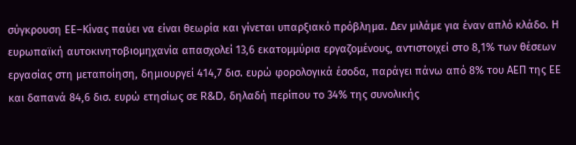σύγκρουση ΕΕ–Κίνας παύει να είναι θεωρία και γίνεται υπαρξιακό πρόβλημα. Δεν μιλάμε για έναν απλό κλάδο. Η ευρωπαϊκή αυτοκινητοβιομηχανία απασχολεί 13,6 εκατομμύρια εργαζομένους, αντιστοιχεί στο 8,1% των θέσεων εργασίας στη μεταποίηση, δημιουργεί 414,7 δισ. ευρώ φορολογικά έσοδα, παράγει πάνω από 8% του ΑΕΠ της ΕΕ και δαπανά 84,6 δισ. ευρώ ετησίως σε R&D, δηλαδή περίπου το 34% της συνολικής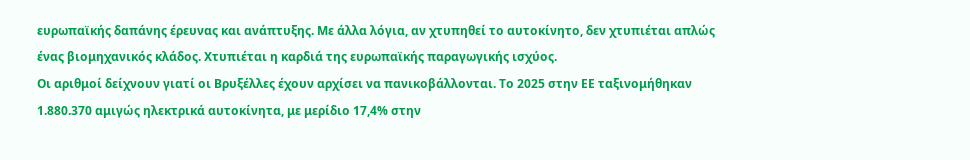ευρωπαϊκής δαπάνης έρευνας και ανάπτυξης. Με άλλα λόγια, αν χτυπηθεί το αυτοκίνητο, δεν χτυπιέται απλώς ένας βιομηχανικός κλάδος. Χτυπιέται η καρδιά της ευρωπαϊκής παραγωγικής ισχύος.
Οι αριθμοί δείχνουν γιατί οι Βρυξέλλες έχουν αρχίσει να πανικοβάλλονται. Το 2025 στην ΕΕ ταξινομήθηκαν 1.880.370 αμιγώς ηλεκτρικά αυτοκίνητα, με μερίδιο 17,4% στην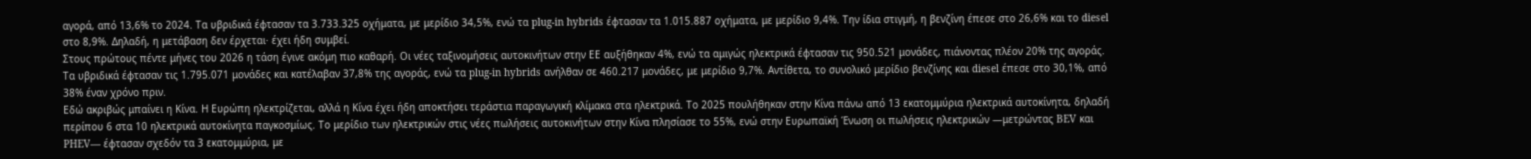αγορά, από 13,6% το 2024. Τα υβριδικά έφτασαν τα 3.733.325 οχήματα, με μερίδιο 34,5%, ενώ τα plug-in hybrids έφτασαν τα 1.015.887 οχήματα, με μερίδιο 9,4%. Την ίδια στιγμή, η βενζίνη έπεσε στο 26,6% και το diesel στο 8,9%. Δηλαδή, η μετάβαση δεν έρχεται· έχει ήδη συμβεί.
Στους πρώτους πέντε μήνες του 2026 η τάση έγινε ακόμη πιο καθαρή. Οι νέες ταξινομήσεις αυτοκινήτων στην ΕΕ αυξήθηκαν 4%, ενώ τα αμιγώς ηλεκτρικά έφτασαν τις 950.521 μονάδες, πιάνοντας πλέον 20% της αγοράς. Τα υβριδικά έφτασαν τις 1.795.071 μονάδες και κατέλαβαν 37,8% της αγοράς, ενώ τα plug-in hybrids ανήλθαν σε 460.217 μονάδες, με μερίδιο 9,7%. Αντίθετα, το συνολικό μερίδιο βενζίνης και diesel έπεσε στο 30,1%, από 38% έναν χρόνο πριν.
Εδώ ακριβώς μπαίνει η Κίνα. Η Ευρώπη ηλεκτρίζεται, αλλά η Κίνα έχει ήδη αποκτήσει τεράστια παραγωγική κλίμακα στα ηλεκτρικά. Το 2025 πουλήθηκαν στην Κίνα πάνω από 13 εκατομμύρια ηλεκτρικά αυτοκίνητα, δηλαδή περίπου 6 στα 10 ηλεκτρικά αυτοκίνητα παγκοσμίως. Το μερίδιο των ηλεκτρικών στις νέες πωλήσεις αυτοκινήτων στην Κίνα πλησίασε το 55%, ενώ στην Ευρωπαϊκή Ένωση οι πωλήσεις ηλεκτρικών —μετρώντας BEV και PHEV— έφτασαν σχεδόν τα 3 εκατομμύρια, με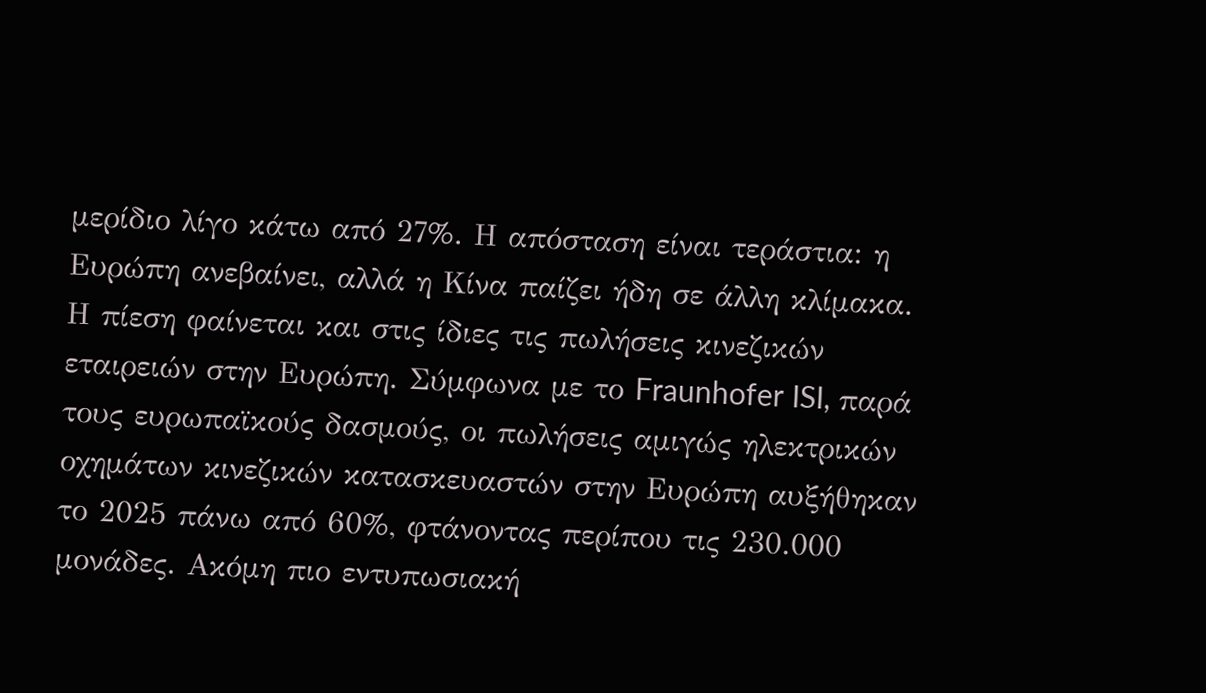μερίδιο λίγο κάτω από 27%. Η απόσταση είναι τεράστια: η Ευρώπη ανεβαίνει, αλλά η Κίνα παίζει ήδη σε άλλη κλίμακα.
Η πίεση φαίνεται και στις ίδιες τις πωλήσεις κινεζικών εταιρειών στην Ευρώπη. Σύμφωνα με το Fraunhofer ISI, παρά τους ευρωπαϊκούς δασμούς, οι πωλήσεις αμιγώς ηλεκτρικών οχημάτων κινεζικών κατασκευαστών στην Ευρώπη αυξήθηκαν το 2025 πάνω από 60%, φτάνοντας περίπου τις 230.000 μονάδες. Ακόμη πιο εντυπωσιακή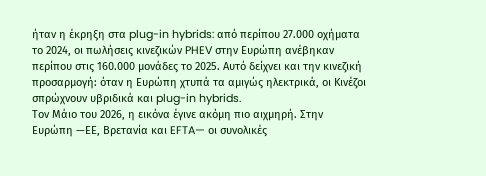ήταν η έκρηξη στα plug-in hybrids: από περίπου 27.000 οχήματα το 2024, οι πωλήσεις κινεζικών PHEV στην Ευρώπη ανέβηκαν περίπου στις 160.000 μονάδες το 2025. Αυτό δείχνει και την κινεζική προσαρμογή: όταν η Ευρώπη χτυπά τα αμιγώς ηλεκτρικά, οι Κινέζοι σπρώχνουν υβριδικά και plug-in hybrids.
Τον Μάιο του 2026, η εικόνα έγινε ακόμη πιο αιχμηρή. Στην Ευρώπη —ΕΕ, Βρετανία και EFTA— οι συνολικές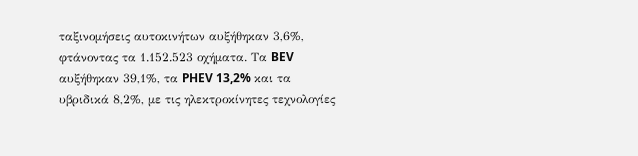ταξινομήσεις αυτοκινήτων αυξήθηκαν 3,6%, φτάνοντας τα 1.152.523 οχήματα. Τα BEV αυξήθηκαν 39,1%, τα PHEV 13,2% και τα υβριδικά 8,2%, με τις ηλεκτροκίνητες τεχνολογίες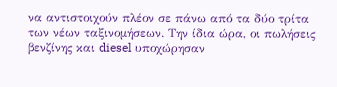να αντιστοιχούν πλέον σε πάνω από τα δύο τρίτα των νέων ταξινομήσεων. Την ίδια ώρα, οι πωλήσεις βενζίνης και diesel υποχώρησαν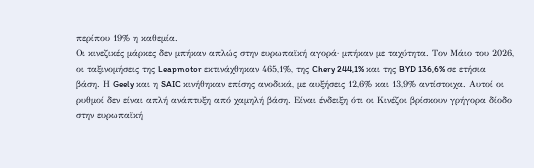περίπου 19% η καθεμία.
Οι κινεζικές μάρκες δεν μπήκαν απλώς στην ευρωπαϊκή αγορά· μπήκαν με ταχύτητα. Τον Μάιο του 2026, οι ταξινομήσεις της Leapmotor εκτινάχθηκαν 465,1%, της Chery 244,1% και της BYD 136,6% σε ετήσια βάση. Η Geely και η SAIC κινήθηκαν επίσης ανοδικά, με αυξήσεις 12,6% και 13,9% αντίστοιχα. Αυτοί οι ρυθμοί δεν είναι απλή ανάπτυξη από χαμηλή βάση. Είναι ένδειξη ότι οι Κινέζοι βρίσκουν γρήγορα δίοδο στην ευρωπαϊκή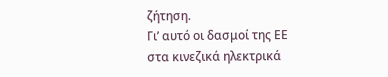ζήτηση.
Γι’ αυτό οι δασμοί της ΕΕ στα κινεζικά ηλεκτρικά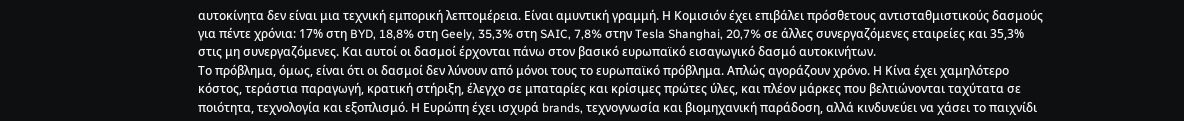αυτοκίνητα δεν είναι μια τεχνική εμπορική λεπτομέρεια. Είναι αμυντική γραμμή. Η Κομισιόν έχει επιβάλει πρόσθετους αντισταθμιστικούς δασμούς για πέντε χρόνια: 17% στη BYD, 18,8% στη Geely, 35,3% στη SAIC, 7,8% στην Tesla Shanghai, 20,7% σε άλλες συνεργαζόμενες εταιρείες και 35,3% στις μη συνεργαζόμενες. Και αυτοί οι δασμοί έρχονται πάνω στον βασικό ευρωπαϊκό εισαγωγικό δασμό αυτοκινήτων.
Το πρόβλημα, όμως, είναι ότι οι δασμοί δεν λύνουν από μόνοι τους το ευρωπαϊκό πρόβλημα. Απλώς αγοράζουν χρόνο. Η Κίνα έχει χαμηλότερο κόστος, τεράστια παραγωγή, κρατική στήριξη, έλεγχο σε μπαταρίες και κρίσιμες πρώτες ύλες, και πλέον μάρκες που βελτιώνονται ταχύτατα σε ποιότητα, τεχνολογία και εξοπλισμό. Η Ευρώπη έχει ισχυρά brands, τεχνογνωσία και βιομηχανική παράδοση, αλλά κινδυνεύει να χάσει το παιχνίδι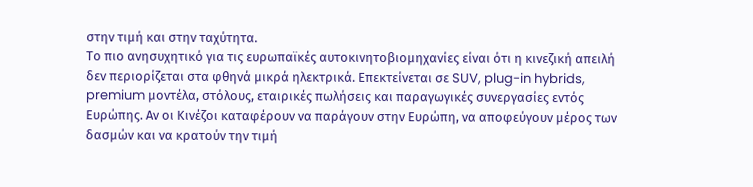στην τιμή και στην ταχύτητα.
Το πιο ανησυχητικό για τις ευρωπαϊκές αυτοκινητοβιομηχανίες είναι ότι η κινεζική απειλή δεν περιορίζεται στα φθηνά μικρά ηλεκτρικά. Επεκτείνεται σε SUV, plug-in hybrids, premium μοντέλα, στόλους, εταιρικές πωλήσεις και παραγωγικές συνεργασίες εντός Ευρώπης. Αν οι Κινέζοι καταφέρουν να παράγουν στην Ευρώπη, να αποφεύγουν μέρος των δασμών και να κρατούν την τιμή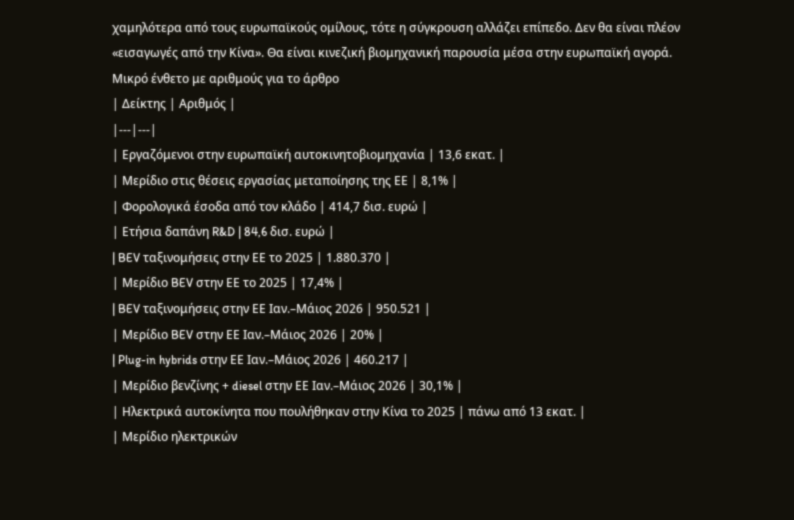χαμηλότερα από τους ευρωπαϊκούς ομίλους, τότε η σύγκρουση αλλάζει επίπεδο. Δεν θα είναι πλέον «εισαγωγές από την Κίνα». Θα είναι κινεζική βιομηχανική παρουσία μέσα στην ευρωπαϊκή αγορά.
Μικρό ένθετο με αριθμούς για το άρθρο
| Δείκτης | Αριθμός |
|---|---|
| Εργαζόμενοι στην ευρωπαϊκή αυτοκινητοβιομηχανία | 13,6 εκατ. |
| Μερίδιο στις θέσεις εργασίας μεταποίησης της ΕΕ | 8,1% |
| Φορολογικά έσοδα από τον κλάδο | 414,7 δισ. ευρώ |
| Ετήσια δαπάνη R&D | 84,6 δισ. ευρώ |
| BEV ταξινομήσεις στην ΕΕ το 2025 | 1.880.370 |
| Μερίδιο BEV στην ΕΕ το 2025 | 17,4% |
| BEV ταξινομήσεις στην ΕΕ Ιαν.–Μάιος 2026 | 950.521 |
| Μερίδιο BEV στην ΕΕ Ιαν.–Μάιος 2026 | 20% |
| Plug-in hybrids στην ΕΕ Ιαν.–Μάιος 2026 | 460.217 |
| Μερίδιο βενζίνης + diesel στην ΕΕ Ιαν.–Μάιος 2026 | 30,1% |
| Ηλεκτρικά αυτοκίνητα που πουλήθηκαν στην Κίνα το 2025 | πάνω από 13 εκατ. |
| Μερίδιο ηλεκτρικών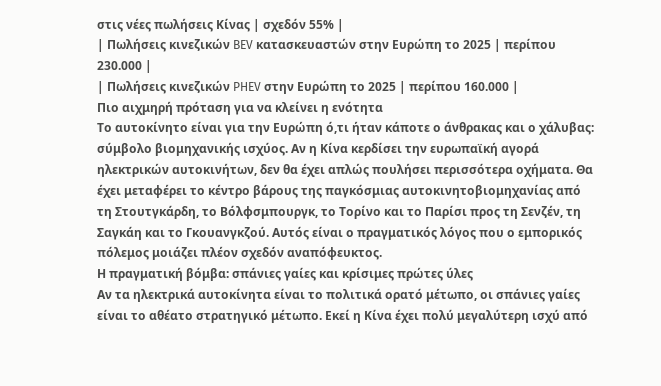στις νέες πωλήσεις Κίνας | σχεδόν 55% |
| Πωλήσεις κινεζικών BEV κατασκευαστών στην Ευρώπη το 2025 | περίπου 230.000 |
| Πωλήσεις κινεζικών PHEV στην Ευρώπη το 2025 | περίπου 160.000 |
Πιο αιχμηρή πρόταση για να κλείνει η ενότητα
Το αυτοκίνητο είναι για την Ευρώπη ό,τι ήταν κάποτε ο άνθρακας και ο χάλυβας: σύμβολο βιομηχανικής ισχύος. Αν η Κίνα κερδίσει την ευρωπαϊκή αγορά ηλεκτρικών αυτοκινήτων, δεν θα έχει απλώς πουλήσει περισσότερα οχήματα. Θα έχει μεταφέρει το κέντρο βάρους της παγκόσμιας αυτοκινητοβιομηχανίας από τη Στουτγκάρδη, το Βόλφσμπουργκ, το Τορίνο και το Παρίσι προς τη Σενζέν, τη Σαγκάη και το Γκουανγκζού. Αυτός είναι ο πραγματικός λόγος που ο εμπορικός πόλεμος μοιάζει πλέον σχεδόν αναπόφευκτος.
Η πραγματική βόμβα: σπάνιες γαίες και κρίσιμες πρώτες ύλες
Αν τα ηλεκτρικά αυτοκίνητα είναι το πολιτικά ορατό μέτωπο, οι σπάνιες γαίες είναι το αθέατο στρατηγικό μέτωπο. Εκεί η Κίνα έχει πολύ μεγαλύτερη ισχύ από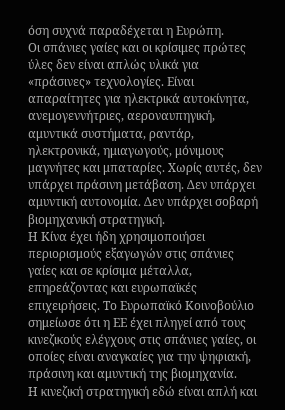όση συχνά παραδέχεται η Ευρώπη.
Οι σπάνιες γαίες και οι κρίσιμες πρώτες ύλες δεν είναι απλώς υλικά για «πράσινες» τεχνολογίες. Είναι απαραίτητες για ηλεκτρικά αυτοκίνητα, ανεμογεννήτριες, αεροναυπηγική, αμυντικά συστήματα, ραντάρ, ηλεκτρονικά, ημιαγωγούς, μόνιμους μαγνήτες και μπαταρίες. Χωρίς αυτές, δεν υπάρχει πράσινη μετάβαση. Δεν υπάρχει αμυντική αυτονομία. Δεν υπάρχει σοβαρή βιομηχανική στρατηγική.
Η Κίνα έχει ήδη χρησιμοποιήσει περιορισμούς εξαγωγών στις σπάνιες γαίες και σε κρίσιμα μέταλλα, επηρεάζοντας και ευρωπαϊκές επιχειρήσεις. Το Ευρωπαϊκό Κοινοβούλιο σημείωσε ότι η ΕΕ έχει πληγεί από τους κινεζικούς ελέγχους στις σπάνιες γαίες, οι οποίες είναι αναγκαίες για την ψηφιακή, πράσινη και αμυντική της βιομηχανία.
Η κινεζική στρατηγική εδώ είναι απλή και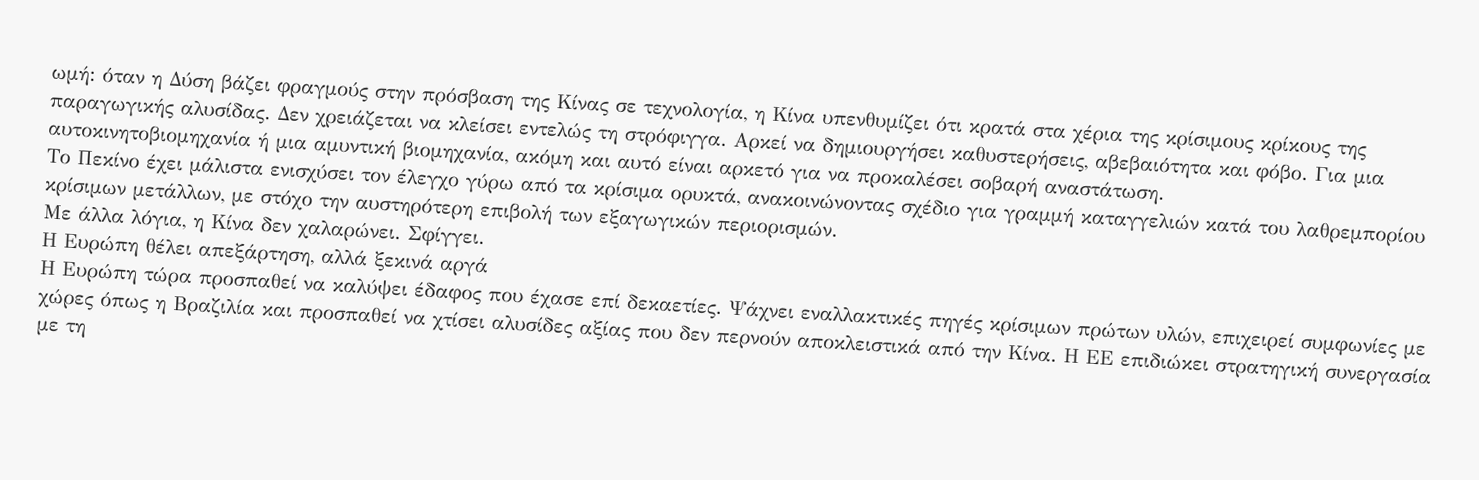ωμή: όταν η Δύση βάζει φραγμούς στην πρόσβαση της Κίνας σε τεχνολογία, η Κίνα υπενθυμίζει ότι κρατά στα χέρια της κρίσιμους κρίκους της παραγωγικής αλυσίδας. Δεν χρειάζεται να κλείσει εντελώς τη στρόφιγγα. Αρκεί να δημιουργήσει καθυστερήσεις, αβεβαιότητα και φόβο. Για μια αυτοκινητοβιομηχανία ή μια αμυντική βιομηχανία, ακόμη και αυτό είναι αρκετό για να προκαλέσει σοβαρή αναστάτωση.
Το Πεκίνο έχει μάλιστα ενισχύσει τον έλεγχο γύρω από τα κρίσιμα ορυκτά, ανακοινώνοντας σχέδιο για γραμμή καταγγελιών κατά του λαθρεμπορίου κρίσιμων μετάλλων, με στόχο την αυστηρότερη επιβολή των εξαγωγικών περιορισμών.
Με άλλα λόγια, η Κίνα δεν χαλαρώνει. Σφίγγει.
Η Ευρώπη θέλει απεξάρτηση, αλλά ξεκινά αργά
Η Ευρώπη τώρα προσπαθεί να καλύψει έδαφος που έχασε επί δεκαετίες. Ψάχνει εναλλακτικές πηγές κρίσιμων πρώτων υλών, επιχειρεί συμφωνίες με χώρες όπως η Βραζιλία και προσπαθεί να χτίσει αλυσίδες αξίας που δεν περνούν αποκλειστικά από την Κίνα. Η ΕΕ επιδιώκει στρατηγική συνεργασία με τη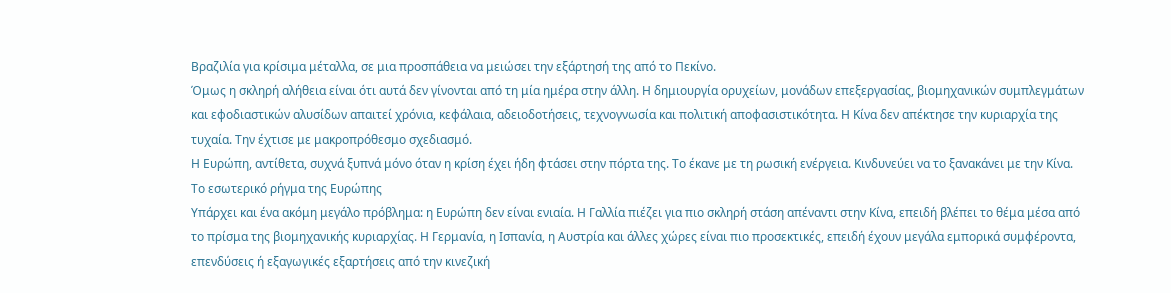Βραζιλία για κρίσιμα μέταλλα, σε μια προσπάθεια να μειώσει την εξάρτησή της από το Πεκίνο.
Όμως η σκληρή αλήθεια είναι ότι αυτά δεν γίνονται από τη μία ημέρα στην άλλη. Η δημιουργία ορυχείων, μονάδων επεξεργασίας, βιομηχανικών συμπλεγμάτων και εφοδιαστικών αλυσίδων απαιτεί χρόνια, κεφάλαια, αδειοδοτήσεις, τεχνογνωσία και πολιτική αποφασιστικότητα. Η Κίνα δεν απέκτησε την κυριαρχία της τυχαία. Την έχτισε με μακροπρόθεσμο σχεδιασμό.
Η Ευρώπη, αντίθετα, συχνά ξυπνά μόνο όταν η κρίση έχει ήδη φτάσει στην πόρτα της. Το έκανε με τη ρωσική ενέργεια. Κινδυνεύει να το ξανακάνει με την Κίνα.
Το εσωτερικό ρήγμα της Ευρώπης
Υπάρχει και ένα ακόμη μεγάλο πρόβλημα: η Ευρώπη δεν είναι ενιαία. Η Γαλλία πιέζει για πιο σκληρή στάση απέναντι στην Κίνα, επειδή βλέπει το θέμα μέσα από το πρίσμα της βιομηχανικής κυριαρχίας. Η Γερμανία, η Ισπανία, η Αυστρία και άλλες χώρες είναι πιο προσεκτικές, επειδή έχουν μεγάλα εμπορικά συμφέροντα, επενδύσεις ή εξαγωγικές εξαρτήσεις από την κινεζική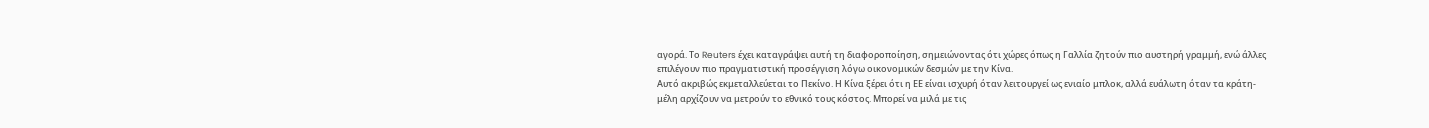αγορά. Το Reuters έχει καταγράψει αυτή τη διαφοροποίηση, σημειώνοντας ότι χώρες όπως η Γαλλία ζητούν πιο αυστηρή γραμμή, ενώ άλλες επιλέγουν πιο πραγματιστική προσέγγιση λόγω οικονομικών δεσμών με την Κίνα.
Αυτό ακριβώς εκμεταλλεύεται το Πεκίνο. Η Κίνα ξέρει ότι η ΕΕ είναι ισχυρή όταν λειτουργεί ως ενιαίο μπλοκ, αλλά ευάλωτη όταν τα κράτη-μέλη αρχίζουν να μετρούν το εθνικό τους κόστος. Μπορεί να μιλά με τις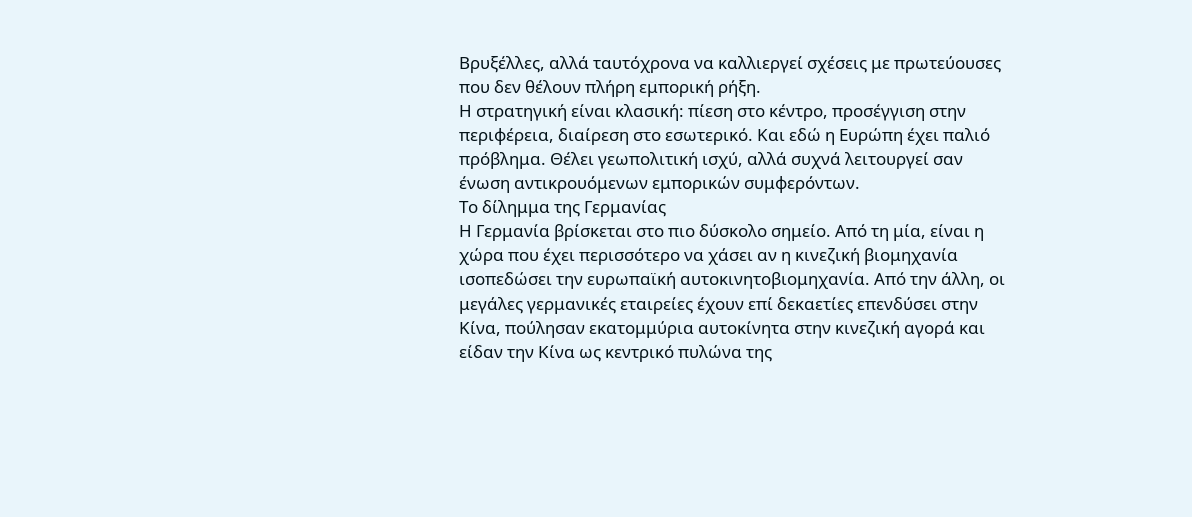Βρυξέλλες, αλλά ταυτόχρονα να καλλιεργεί σχέσεις με πρωτεύουσες που δεν θέλουν πλήρη εμπορική ρήξη.
Η στρατηγική είναι κλασική: πίεση στο κέντρο, προσέγγιση στην περιφέρεια, διαίρεση στο εσωτερικό. Και εδώ η Ευρώπη έχει παλιό πρόβλημα. Θέλει γεωπολιτική ισχύ, αλλά συχνά λειτουργεί σαν ένωση αντικρουόμενων εμπορικών συμφερόντων.
Το δίλημμα της Γερμανίας
Η Γερμανία βρίσκεται στο πιο δύσκολο σημείο. Από τη μία, είναι η χώρα που έχει περισσότερο να χάσει αν η κινεζική βιομηχανία ισοπεδώσει την ευρωπαϊκή αυτοκινητοβιομηχανία. Από την άλλη, οι μεγάλες γερμανικές εταιρείες έχουν επί δεκαετίες επενδύσει στην Κίνα, πούλησαν εκατομμύρια αυτοκίνητα στην κινεζική αγορά και είδαν την Κίνα ως κεντρικό πυλώνα της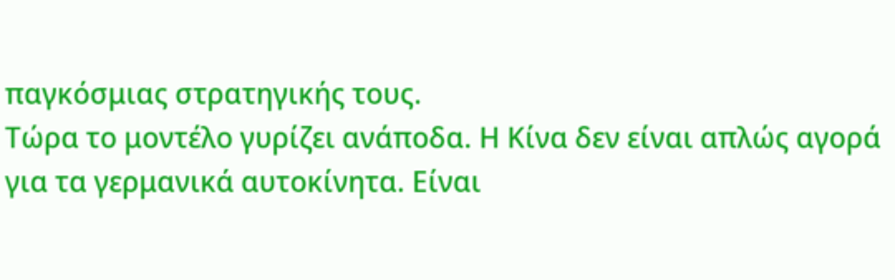παγκόσμιας στρατηγικής τους.
Τώρα το μοντέλο γυρίζει ανάποδα. Η Κίνα δεν είναι απλώς αγορά για τα γερμανικά αυτοκίνητα. Είναι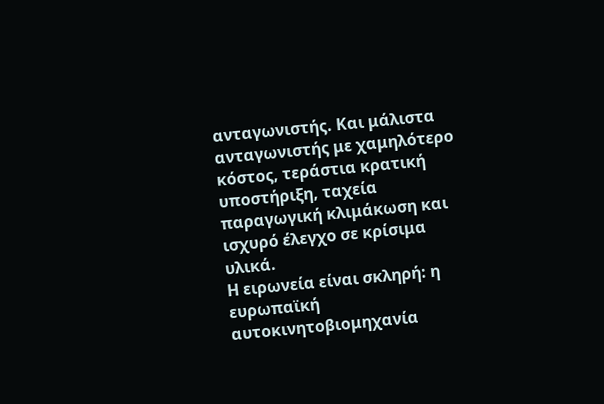ανταγωνιστής. Και μάλιστα ανταγωνιστής με χαμηλότερο κόστος, τεράστια κρατική υποστήριξη, ταχεία παραγωγική κλιμάκωση και ισχυρό έλεγχο σε κρίσιμα υλικά.
Η ειρωνεία είναι σκληρή: η ευρωπαϊκή αυτοκινητοβιομηχανία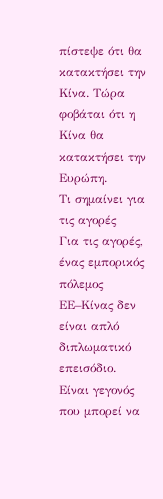πίστεψε ότι θα κατακτήσει την Κίνα. Τώρα φοβάται ότι η Κίνα θα κατακτήσει την Ευρώπη.
Τι σημαίνει για τις αγορές
Για τις αγορές, ένας εμπορικός πόλεμος ΕΕ–Κίνας δεν είναι απλό διπλωματικό επεισόδιο. Είναι γεγονός που μπορεί να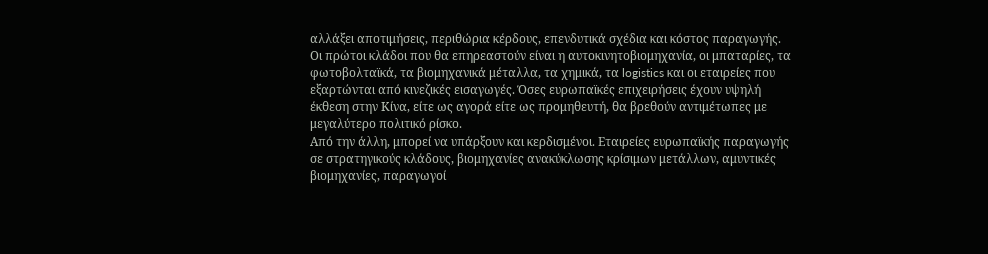αλλάξει αποτιμήσεις, περιθώρια κέρδους, επενδυτικά σχέδια και κόστος παραγωγής.
Οι πρώτοι κλάδοι που θα επηρεαστούν είναι η αυτοκινητοβιομηχανία, οι μπαταρίες, τα φωτοβολταϊκά, τα βιομηχανικά μέταλλα, τα χημικά, τα logistics και οι εταιρείες που εξαρτώνται από κινεζικές εισαγωγές. Όσες ευρωπαϊκές επιχειρήσεις έχουν υψηλή έκθεση στην Κίνα, είτε ως αγορά είτε ως προμηθευτή, θα βρεθούν αντιμέτωπες με μεγαλύτερο πολιτικό ρίσκο.
Από την άλλη, μπορεί να υπάρξουν και κερδισμένοι. Εταιρείες ευρωπαϊκής παραγωγής σε στρατηγικούς κλάδους, βιομηχανίες ανακύκλωσης κρίσιμων μετάλλων, αμυντικές βιομηχανίες, παραγωγοί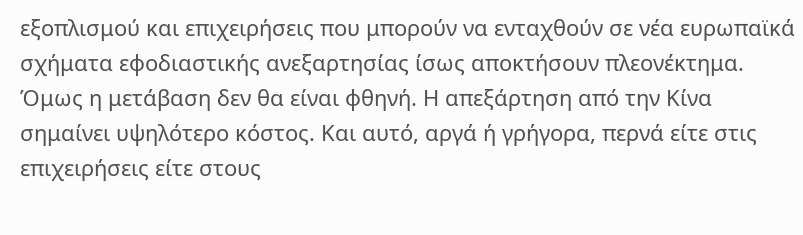εξοπλισμού και επιχειρήσεις που μπορούν να ενταχθούν σε νέα ευρωπαϊκά σχήματα εφοδιαστικής ανεξαρτησίας ίσως αποκτήσουν πλεονέκτημα.
Όμως η μετάβαση δεν θα είναι φθηνή. Η απεξάρτηση από την Κίνα σημαίνει υψηλότερο κόστος. Και αυτό, αργά ή γρήγορα, περνά είτε στις επιχειρήσεις είτε στους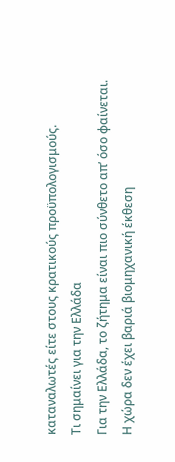καταναλωτές είτε στους κρατικούς προϋπολογισμούς.
Τι σημαίνει για την Ελλάδα
Για την Ελλάδα, το ζήτημα είναι πιο σύνθετο απ’ όσο φαίνεται. Η χώρα δεν έχει βαριά βιομηχανική έκθεση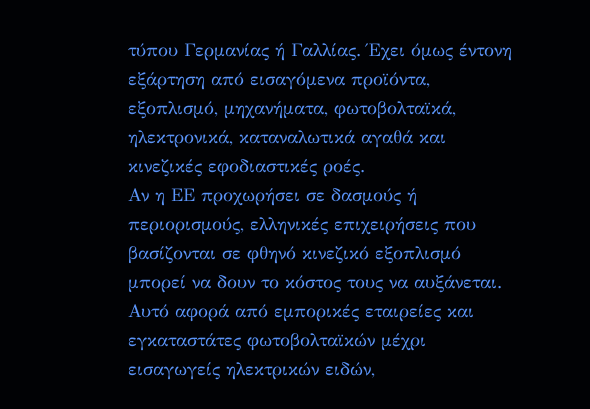τύπου Γερμανίας ή Γαλλίας. Έχει όμως έντονη εξάρτηση από εισαγόμενα προϊόντα, εξοπλισμό, μηχανήματα, φωτοβολταϊκά, ηλεκτρονικά, καταναλωτικά αγαθά και κινεζικές εφοδιαστικές ροές.
Αν η ΕΕ προχωρήσει σε δασμούς ή περιορισμούς, ελληνικές επιχειρήσεις που βασίζονται σε φθηνό κινεζικό εξοπλισμό μπορεί να δουν το κόστος τους να αυξάνεται. Αυτό αφορά από εμπορικές εταιρείες και εγκαταστάτες φωτοβολταϊκών μέχρι εισαγωγείς ηλεκτρικών ειδών,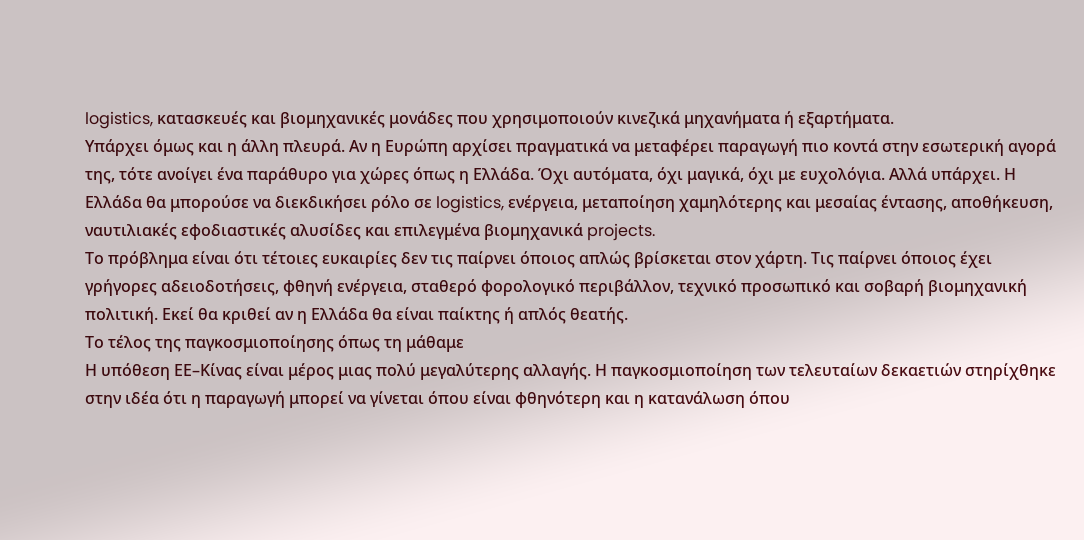logistics, κατασκευές και βιομηχανικές μονάδες που χρησιμοποιούν κινεζικά μηχανήματα ή εξαρτήματα.
Υπάρχει όμως και η άλλη πλευρά. Αν η Ευρώπη αρχίσει πραγματικά να μεταφέρει παραγωγή πιο κοντά στην εσωτερική αγορά της, τότε ανοίγει ένα παράθυρο για χώρες όπως η Ελλάδα. Όχι αυτόματα, όχι μαγικά, όχι με ευχολόγια. Αλλά υπάρχει. Η Ελλάδα θα μπορούσε να διεκδικήσει ρόλο σε logistics, ενέργεια, μεταποίηση χαμηλότερης και μεσαίας έντασης, αποθήκευση, ναυτιλιακές εφοδιαστικές αλυσίδες και επιλεγμένα βιομηχανικά projects.
Το πρόβλημα είναι ότι τέτοιες ευκαιρίες δεν τις παίρνει όποιος απλώς βρίσκεται στον χάρτη. Τις παίρνει όποιος έχει γρήγορες αδειοδοτήσεις, φθηνή ενέργεια, σταθερό φορολογικό περιβάλλον, τεχνικό προσωπικό και σοβαρή βιομηχανική πολιτική. Εκεί θα κριθεί αν η Ελλάδα θα είναι παίκτης ή απλός θεατής.
Το τέλος της παγκοσμιοποίησης όπως τη μάθαμε
Η υπόθεση ΕΕ–Κίνας είναι μέρος μιας πολύ μεγαλύτερης αλλαγής. Η παγκοσμιοποίηση των τελευταίων δεκαετιών στηρίχθηκε στην ιδέα ότι η παραγωγή μπορεί να γίνεται όπου είναι φθηνότερη και η κατανάλωση όπου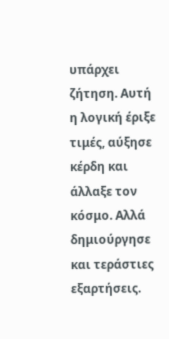υπάρχει ζήτηση. Αυτή η λογική έριξε τιμές, αύξησε κέρδη και άλλαξε τον κόσμο. Αλλά δημιούργησε και τεράστιες εξαρτήσεις.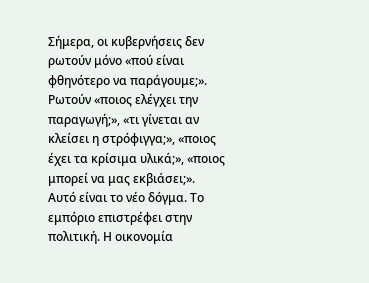Σήμερα, οι κυβερνήσεις δεν ρωτούν μόνο «πού είναι φθηνότερο να παράγουμε;». Ρωτούν «ποιος ελέγχει την παραγωγή;», «τι γίνεται αν κλείσει η στρόφιγγα;», «ποιος έχει τα κρίσιμα υλικά;», «ποιος μπορεί να μας εκβιάσει;».
Αυτό είναι το νέο δόγμα. Το εμπόριο επιστρέφει στην πολιτική. Η οικονομία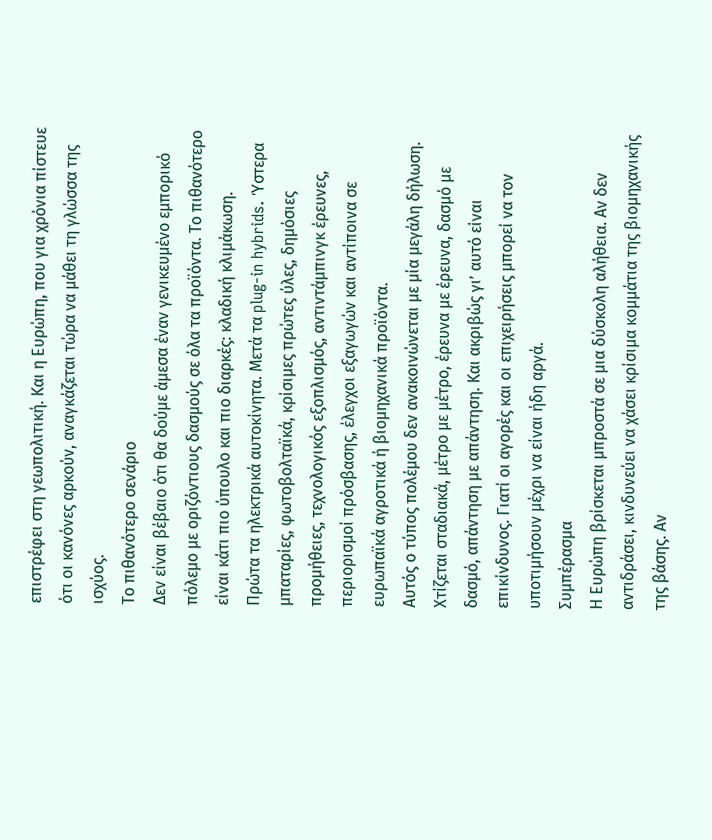επιστρέφει στη γεωπολιτική. Και η Ευρώπη, που για χρόνια πίστευε ότι οι κανόνες αρκούν, αναγκάζεται τώρα να μάθει τη γλώσσα της ισχύος.
Το πιθανότερο σενάριο
Δεν είναι βέβαιο ότι θα δούμε άμεσα έναν γενικευμένο εμπορικό πόλεμο με οριζόντιους δασμούς σε όλα τα προϊόντα. Το πιθανότερο είναι κάτι πιο ύπουλο και πιο διαρκές: κλαδική κλιμάκωση.
Πρώτα τα ηλεκτρικά αυτοκίνητα. Μετά τα plug-in hybrids. Ύστερα μπαταρίες, φωτοβολταϊκά, κρίσιμες πρώτες ύλες, δημόσιες προμήθειες, τεχνολογικός εξοπλισμός, αντιντάμπινγκ έρευνες, περιορισμοί πρόσβασης, έλεγχοι εξαγωγών και αντίποινα σε ευρωπαϊκά αγροτικά ή βιομηχανικά προϊόντα.
Αυτός ο τύπος πολέμου δεν ανακοινώνεται με μία μεγάλη δήλωση. Χτίζεται σταδιακά, μέτρο με μέτρο, έρευνα με έρευνα, δασμό με δασμό, απάντηση με απάντηση. Και ακριβώς γι’ αυτό είναι επικίνδυνος. Γιατί οι αγορές και οι επιχειρήσεις μπορεί να τον υποτιμήσουν μέχρι να είναι ήδη αργά.
Συμπέρασμα
Η Ευρώπη βρίσκεται μπροστά σε μια δύσκολη αλήθεια. Αν δεν αντιδράσει, κινδυνεύει να χάσει κρίσιμα κομμάτια της βιομηχανικής της βάσης. Αν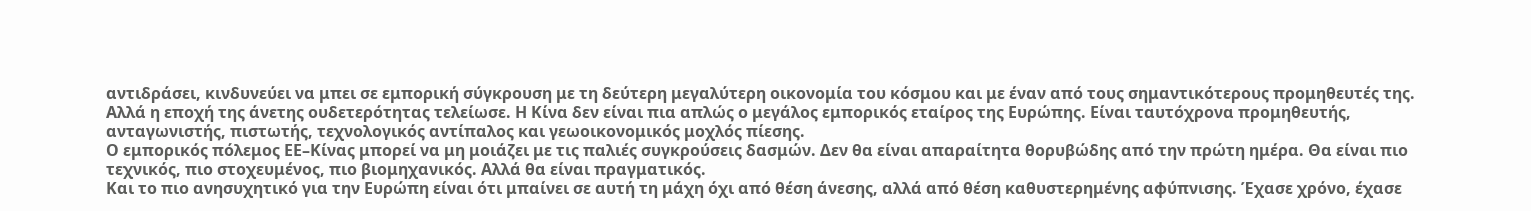αντιδράσει, κινδυνεύει να μπει σε εμπορική σύγκρουση με τη δεύτερη μεγαλύτερη οικονομία του κόσμου και με έναν από τους σημαντικότερους προμηθευτές της.
Αλλά η εποχή της άνετης ουδετερότητας τελείωσε. Η Κίνα δεν είναι πια απλώς ο μεγάλος εμπορικός εταίρος της Ευρώπης. Είναι ταυτόχρονα προμηθευτής, ανταγωνιστής, πιστωτής, τεχνολογικός αντίπαλος και γεωοικονομικός μοχλός πίεσης.
Ο εμπορικός πόλεμος ΕΕ–Κίνας μπορεί να μη μοιάζει με τις παλιές συγκρούσεις δασμών. Δεν θα είναι απαραίτητα θορυβώδης από την πρώτη ημέρα. Θα είναι πιο τεχνικός, πιο στοχευμένος, πιο βιομηχανικός. Αλλά θα είναι πραγματικός.
Και το πιο ανησυχητικό για την Ευρώπη είναι ότι μπαίνει σε αυτή τη μάχη όχι από θέση άνεσης, αλλά από θέση καθυστερημένης αφύπνισης. Έχασε χρόνο, έχασε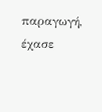παραγωγή, έχασε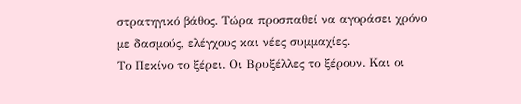στρατηγικό βάθος. Τώρα προσπαθεί να αγοράσει χρόνο με δασμούς, ελέγχους και νέες συμμαχίες.
Το Πεκίνο το ξέρει. Οι Βρυξέλλες το ξέρουν. Και οι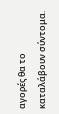αγορές θα το καταλάβουν σύντομα.